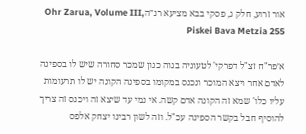אור זרוע, חלק ג, פסקי בבא מציעא רנ״הOhr Zarua, Volume III, Piskei Bava Metzia 255

א׳פר"ח זצ"ל דפרקי' לטעוניה בגוה כגון שמכר סחורה שיש לו בספינה לאדם אחר ויצא המוכר ונכנס במקומו בספינה הקונה יש לו תרעומות עליו כלו' שמא זה הקונה אדם קשה. אי נמי עד שיצא זה ויכנס זה צריך להוסיף חבל בקשר הספינה עכ"ל. וזה לשון רבינו יצחק אלפס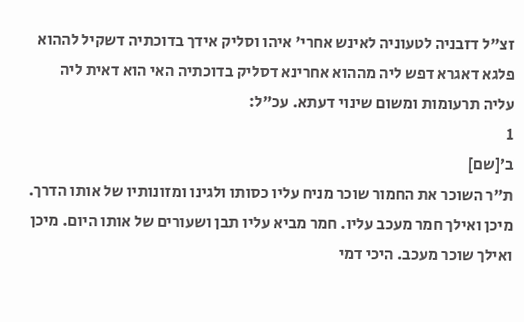זצ"ל דזבניה לטעוניה לאינש אחרי' איהו וסליק אידך בדוכתיה דשקיל לההוא פלגא דאגרא דפש ליה מההוא אחרינא דסליק בדוכתיה האי הוא דאית ליה עליה תרעומות ומשום שינוי דעתא. עכ"ל:
1
ב׳[שם]
ת"ר השוכר את החמור שוכר מניח עליו כסותו ולגינו ומזונותיו של אותו הדרך. מיכן ואילך חמר מעכב עליו. חמר מביא עליו תבן ושעורים של אותו היום. מיכן ואילך שוכר מעכב. היכי דמי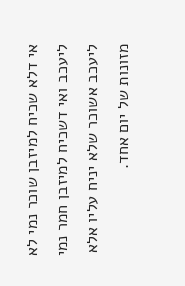אי דלא שכיח למיזבן שוכר נמי לא ליעכב ואי דשכיח למיזבן חמר נמי ליעכב אשוכר שלא יניח עליו אלא מזונות של יום אחד.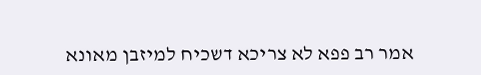אמר רב פפא לא צריכא דשכיח למיזבן מאונא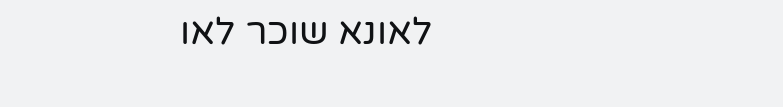לאונא שוכר לאו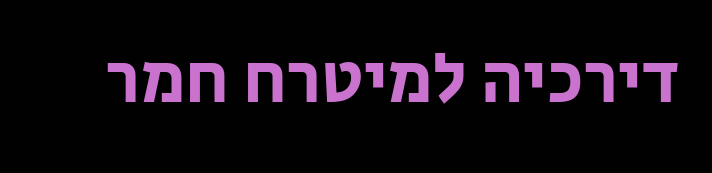דירכיה למיטרח חמר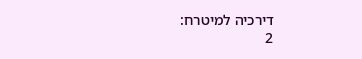דירכיה למיטרח:
2